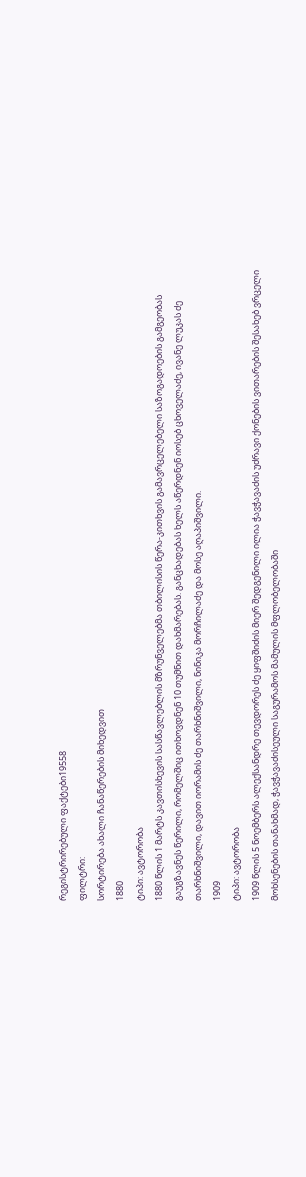რეგისტრირებული ფაქტები19558
ფილტრი:
სორტირება ახალი ჩანაწერების მიხედვით
1880
ტიპი: ავტორობა
1880 წლის 1 მარტს კავთისხევის სასწავლებლის მზრუნველებმა თბილისის წერა-კითხვის გამავრცელებელი საზოგადოების გამგეობას გაუგზავნეს წერილი, რომელშიც ითხოვდნენ 10 თუმნით დახმარებას. განცხადებას ხელს აწერდნენ იოსებ ცხოველაძე, ივანე ლუკას ძე თარხნიშვილი, დავით იორამის ძე თარხნიშვილი, ნინიკა მორჩილაძე და მოსე აღაპიშვილი.
1909
ტიპი: ავტორობა
1909 წლის 5 ნოემბერს ალექსანდრე თევდორეს ძე ყიფშიძის მიერ შედგენილი ილია ჭავჭავაძის უძრავი ქონების ვითარების შესახებ ვრცელი მოხსენების თანახმად, ჭავჭავაძისეული საგურამოს მამულის მფლობელობაში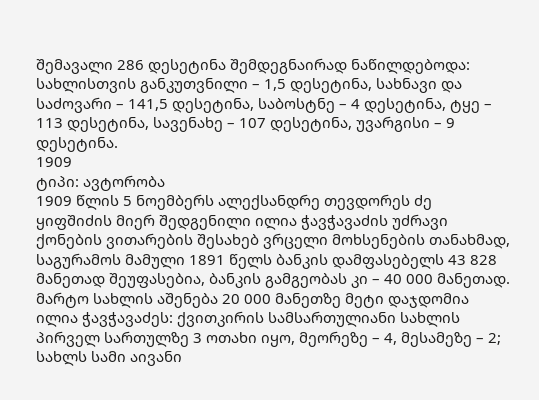შემავალი 286 დესეტინა შემდეგნაირად ნაწილდებოდა: სახლისთვის განკუთვნილი – 1,5 დესეტინა, სახნავი და საძოვარი – 141,5 დესეტინა, საბოსტნე – 4 დესეტინა, ტყე – 113 დესეტინა, სავენახე – 107 დესეტინა, უვარგისი – 9 დესეტინა.
1909
ტიპი: ავტორობა
1909 წლის 5 ნოემბერს ალექსანდრე თევდორეს ძე ყიფშიძის მიერ შედგენილი ილია ჭავჭავაძის უძრავი ქონების ვითარების შესახებ ვრცელი მოხსენების თანახმად, საგურამოს მამული 1891 წელს ბანკის დამფასებელს 43 828 მანეთად შეუფასებია, ბანკის გამგეობას კი – 40 000 მანეთად. მარტო სახლის აშენება 20 000 მანეთზე მეტი დაჯდომია ილია ჭავჭავაძეს: ქვითკირის სამსართულიანი სახლის პირველ სართულზე 3 ოთახი იყო, მეორეზე – 4, მესამეზე – 2; სახლს სამი აივანი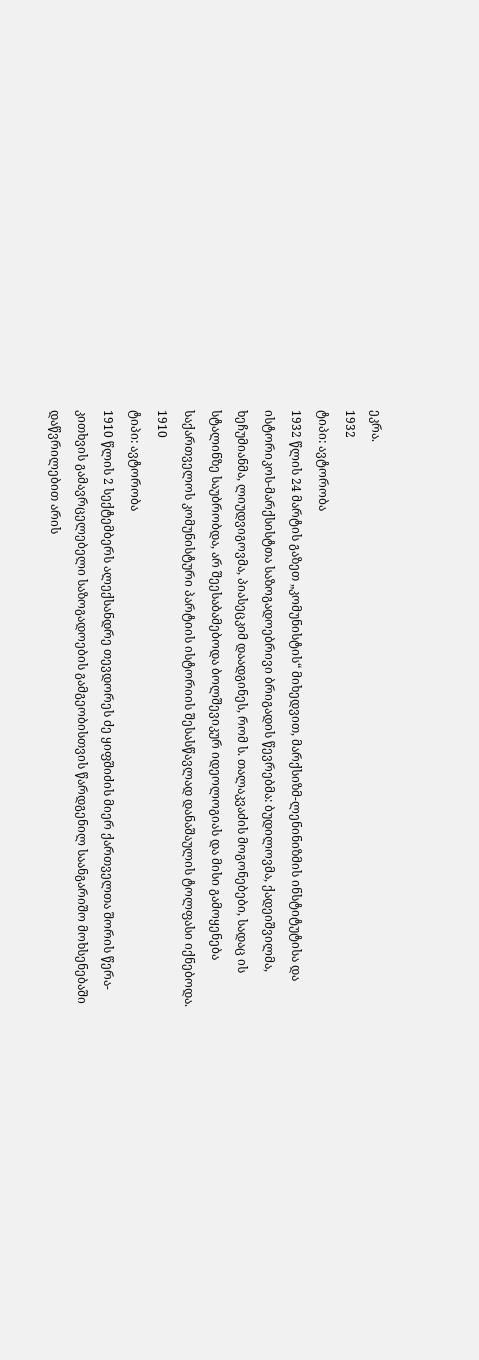ეკრა.
1932
ტიპი: ავტორობა
1932 წლის 24 მარტის გაზეთ „კომუნისტის“ მიხედვით, მარქსიზმ-ლენინიზმის ინსტიტუტისა და ისტორიკოს-მარქსისტთა საზოგადოებრივი ბრიგადის წევრებმა: ბუდილოვმა, ქადეიშვილმა, ხეჩუმიანმა, ლიუდვიგოვმა, პიასეცკიმ დაადგინეს, რომ ს. თალაკვაძის მოგონებები, სადაც ის სტალინზე საუბრობდა, არ შეესაბამებოდა ბოლშევიკურ იდეოლოგიას და მისი გამოყენება საქართველოს კომუნისტური პარტიის ისტორიის შესასწავლად დანაშაულის ტოლფასი იქნებოდა.
1910
ტიპი: ავტორობა
1910 წლის 2 სექტემბერს ალექსანდრე თევდორეს ძე ყიფშიძის მიერ ქართველთა შორის წერა-კითხვის გამავრცელებელი საზოგადოების გამგეობისთვის წარდგენილ საანგარიშო მოხსენებაში დაწვრილებით არის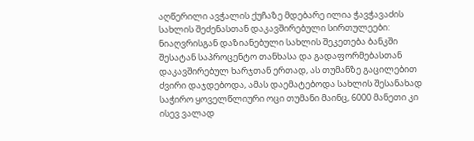აღწერილი ავჭალის ქუჩაზე მდებარე ილია ჭავჭავაძის სახლის შეძენასთან დაკავშირებული სირთულეები: ნიაღვრისგან დაზიანებული სახლის შეკეთება ბანკში შესატან საპროცენტო თანხასა და გადაფორმებასთან დაკავშირებულ ხარჯთან ერთად, ას თუმანზე გაცილებით ძვირი დაჯდებოდა, ამას დაემატებოდა სახლის შესანახად საჭირო ყოველწლიური ოცი თუმანი მაინც, 6000 მანეთი კი ისევ ვალად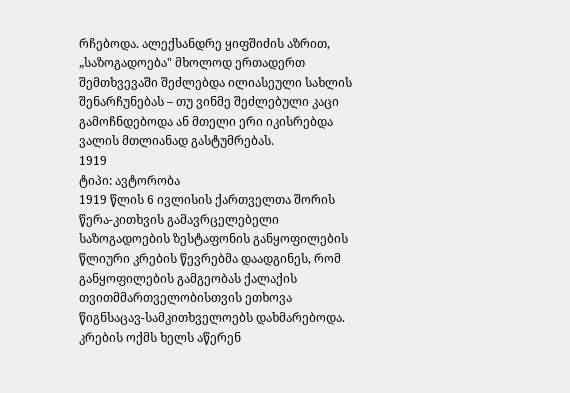რჩებოდა. ალექსანდრე ყიფშიძის აზრით, „საზოგადოება" მხოლოდ ერთადერთ შემთხვევაში შეძლებდა ილიასეული სახლის შენარჩუნებას – თუ ვინმე შეძლებული კაცი გამოჩნდებოდა ან მთელი ერი იკისრებდა ვალის მთლიანად გასტუმრებას.
1919
ტიპი: ავტორობა
1919 წლის 6 ივლისის ქართველთა შორის წერა-კითხვის გამავრცელებელი საზოგადოების ზესტაფონის განყოფილების წლიური კრების წევრებმა დაადგინეს, რომ განყოფილების გამგეობას ქალაქის თვითმმართველობისთვის ეთხოვა წიგნსაცავ-სამკითხველოებს დახმარებოდა. კრების ოქმს ხელს აწერენ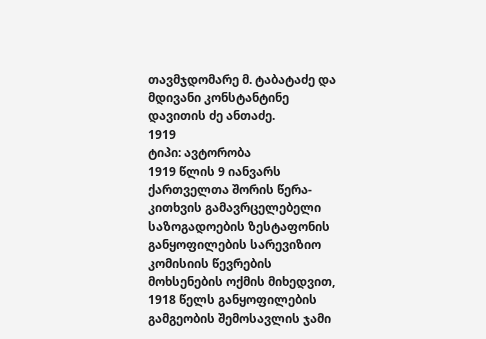თავმჯდომარე მ. ტაბატაძე და მდივანი კონსტანტინე დავითის ძე ანთაძე.
1919
ტიპი: ავტორობა
1919 წლის 9 იანვარს ქართველთა შორის წერა-კითხვის გამავრცელებელი საზოგადოების ზესტაფონის განყოფილების სარევიზიო კომისიის წევრების მოხსენების ოქმის მიხედვით, 1918 წელს განყოფილების გამგეობის შემოსავლის ჯამი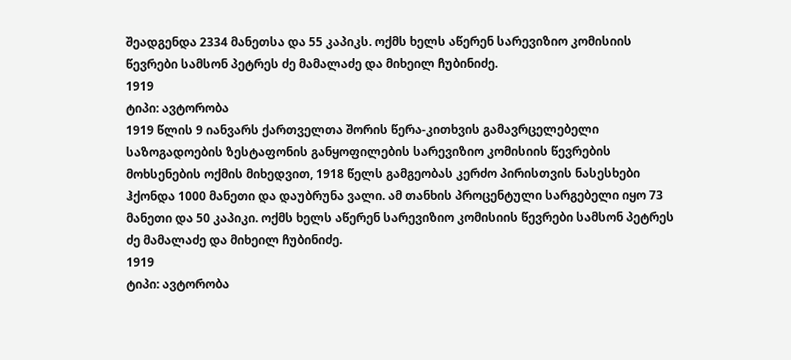შეადგენდა 2334 მანეთსა და 55 კაპიკს. ოქმს ხელს აწერენ სარევიზიო კომისიის წევრები სამსონ პეტრეს ძე მამალაძე და მიხეილ ჩუბინიძე.
1919
ტიპი: ავტორობა
1919 წლის 9 იანვარს ქართველთა შორის წერა-კითხვის გამავრცელებელი საზოგადოების ზესტაფონის განყოფილების სარევიზიო კომისიის წევრების მოხსენების ოქმის მიხედვით, 1918 წელს გამგეობას კერძო პირისთვის ნასესხები ჰქონდა 1000 მანეთი და დაუბრუნა ვალი. ამ თანხის პროცენტული სარგებელი იყო 73 მანეთი და 50 კაპიკი. ოქმს ხელს აწერენ სარევიზიო კომისიის წევრები სამსონ პეტრეს ძე მამალაძე და მიხეილ ჩუბინიძე.
1919
ტიპი: ავტორობა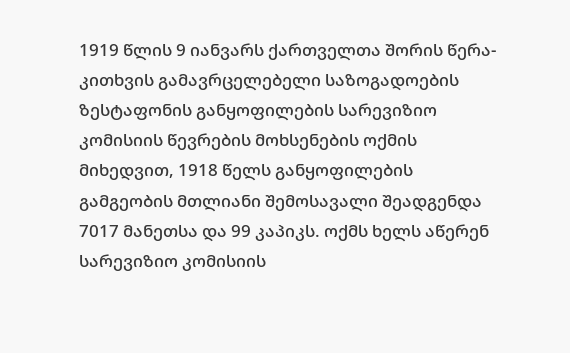1919 წლის 9 იანვარს ქართველთა შორის წერა-კითხვის გამავრცელებელი საზოგადოების ზესტაფონის განყოფილების სარევიზიო კომისიის წევრების მოხსენების ოქმის მიხედვით, 1918 წელს განყოფილების გამგეობის მთლიანი შემოსავალი შეადგენდა 7017 მანეთსა და 99 კაპიკს. ოქმს ხელს აწერენ სარევიზიო კომისიის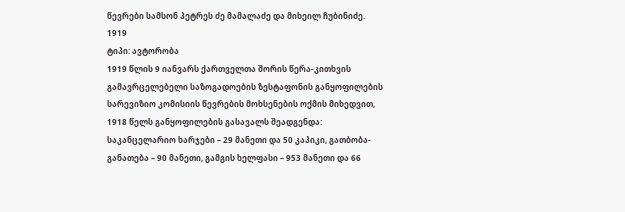წევრები სამსონ პეტრეს ძე მამალაძე და მიხეილ ჩუბინიძე.
1919
ტიპი: ავტორობა
1919 წლის 9 იანვარს ქართველთა შორის წერა-კითხვის გამავრცელებელი საზოგადოების ზესტაფონის განყოფილების სარევიზიო კომისიის წევრების მოხსენების ოქმის მიხედვით, 1918 წელს განყოფილების გასავალს შეადგენდა: საკანცელარიო ხარჯები – 29 მანეთი და 50 კაპიკი, გათბობა-განათება – 90 მანეთი, გამგის ხელფასი – 953 მანეთი და 66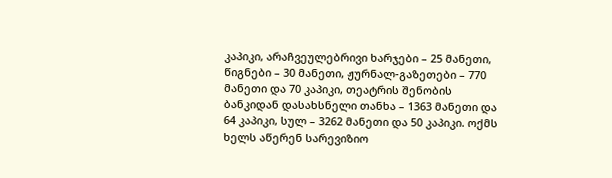კაპიკი, არაჩვეულებრივი ხარჯები – 25 მანეთი, წიგნები – 30 მანეთი, ჟურნალ-გაზეთები – 770 მანეთი და 70 კაპიკი, თეატრის შენობის ბანკიდან დასახსნელი თანხა – 1363 მანეთი და 64 კაპიკი, სულ – 3262 მანეთი და 50 კაპიკი. ოქმს ხელს აწერენ სარევიზიო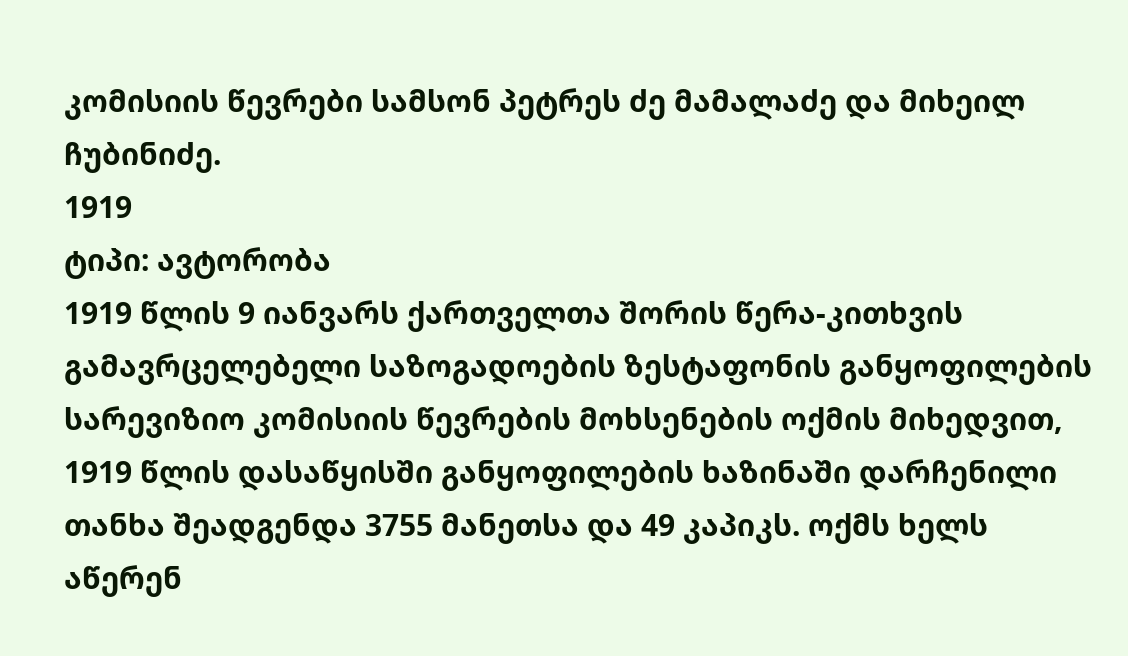კომისიის წევრები სამსონ პეტრეს ძე მამალაძე და მიხეილ ჩუბინიძე.
1919
ტიპი: ავტორობა
1919 წლის 9 იანვარს ქართველთა შორის წერა-კითხვის გამავრცელებელი საზოგადოების ზესტაფონის განყოფილების სარევიზიო კომისიის წევრების მოხსენების ოქმის მიხედვით, 1919 წლის დასაწყისში განყოფილების ხაზინაში დარჩენილი თანხა შეადგენდა 3755 მანეთსა და 49 კაპიკს. ოქმს ხელს აწერენ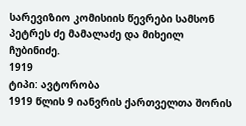სარევიზიო კომისიის წევრები სამსონ პეტრეს ძე მამალაძე და მიხეილ ჩუბინიძე.
1919
ტიპი: ავტორობა
1919 წლის 9 იანვრის ქართველთა შორის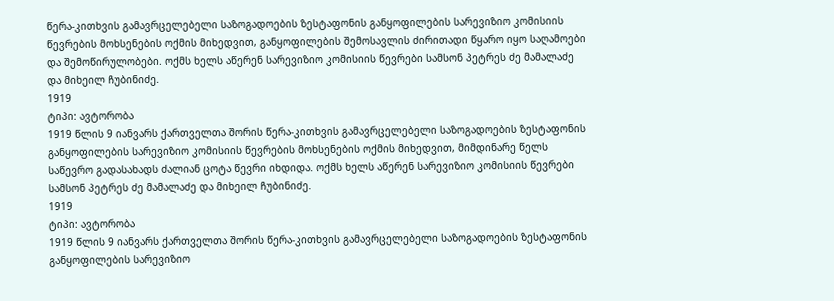წერა-კითხვის გამავრცელებელი საზოგადოების ზესტაფონის განყოფილების სარევიზიო კომისიის წევრების მოხსენების ოქმის მიხედვით, განყოფილების შემოსავლის ძირითადი წყარო იყო საღამოები და შემოწირულობები. ოქმს ხელს აწერენ სარევიზიო კომისიის წევრები სამსონ პეტრეს ძე მამალაძე და მიხეილ ჩუბინიძე.
1919
ტიპი: ავტორობა
1919 წლის 9 იანვარს ქართველთა შორის წერა-კითხვის გამავრცელებელი საზოგადოების ზესტაფონის განყოფილების სარევიზიო კომისიის წევრების მოხსენების ოქმის მიხედვით, მიმდინარე წელს საწევრო გადასახადს ძალიან ცოტა წევრი იხდიდა. ოქმს ხელს აწერენ სარევიზიო კომისიის წევრები სამსონ პეტრეს ძე მამალაძე და მიხეილ ჩუბინიძე.
1919
ტიპი: ავტორობა
1919 წლის 9 იანვარს ქართველთა შორის წერა-კითხვის გამავრცელებელი საზოგადოების ზესტაფონის განყოფილების სარევიზიო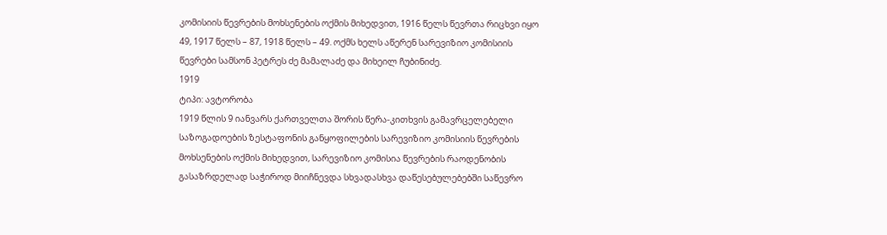კომისიის წევრების მოხსენების ოქმის მიხედვით, 1916 წელს წევრთა რიცხვი იყო 49, 1917 წელს – 87, 1918 წელს – 49. ოქმს ხელს აწერენ სარევიზიო კომისიის წევრები სამსონ პეტრეს ძე მამალაძე და მიხეილ ჩუბინიძე.
1919
ტიპი: ავტორობა
1919 წლის 9 იანვარს ქართველთა შორის წერა-კითხვის გამავრცელებელი საზოგადოების ზესტაფონის განყოფილების სარევიზიო კომისიის წევრების მოხსენების ოქმის მიხედვით, სარევიზიო კომისია წევრების რაოდენობის გასაზრდელად საჭიროდ მიიჩნევდა სხვადასხვა დაწესებულებებში საწევრო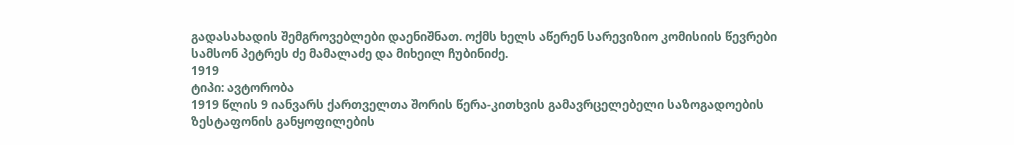გადასახადის შემგროვებლები დაენიშნათ. ოქმს ხელს აწერენ სარევიზიო კომისიის წევრები სამსონ პეტრეს ძე მამალაძე და მიხეილ ჩუბინიძე.
1919
ტიპი: ავტორობა
1919 წლის 9 იანვარს ქართველთა შორის წერა-კითხვის გამავრცელებელი საზოგადოების ზესტაფონის განყოფილების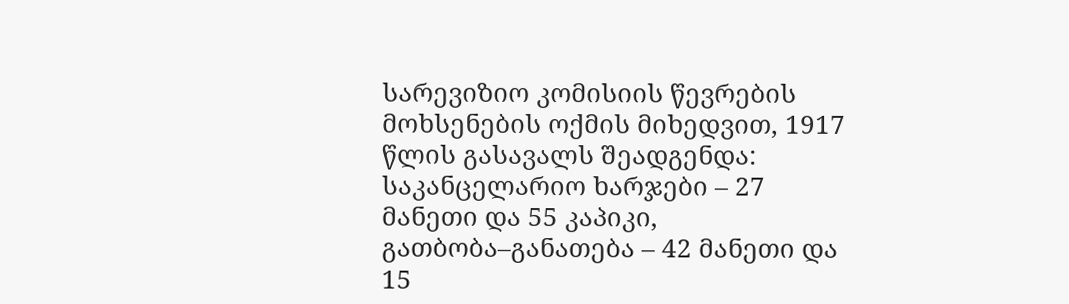სარევიზიო კომისიის წევრების მოხსენების ოქმის მიხედვით, 1917 წლის გასავალს შეადგენდა: საკანცელარიო ხარჯები – 27 მანეთი და 55 კაპიკი, გათბობა–განათება – 42 მანეთი და 15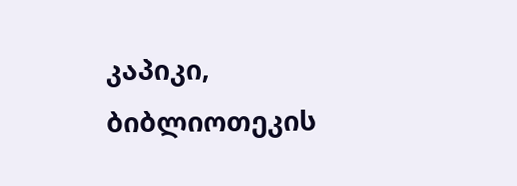კაპიკი, ბიბლიოთეკის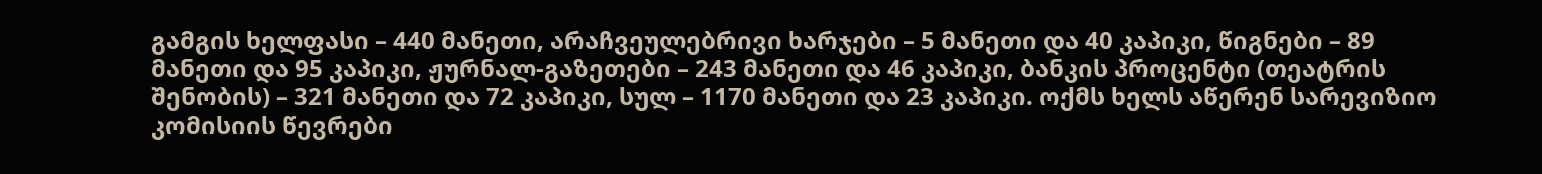გამგის ხელფასი – 440 მანეთი, არაჩვეულებრივი ხარჯები – 5 მანეთი და 40 კაპიკი, წიგნები – 89 მანეთი და 95 კაპიკი, ჟურნალ-გაზეთები – 243 მანეთი და 46 კაპიკი, ბანკის პროცენტი (თეატრის შენობის) – 321 მანეთი და 72 კაპიკი, სულ – 1170 მანეთი და 23 კაპიკი. ოქმს ხელს აწერენ სარევიზიო კომისიის წევრები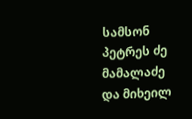სამსონ პეტრეს ძე მამალაძე და მიხეილ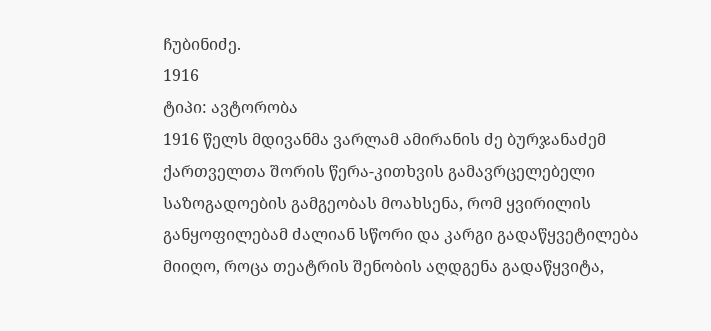ჩუბინიძე.
1916
ტიპი: ავტორობა
1916 წელს მდივანმა ვარლამ ამირანის ძე ბურჯანაძემ ქართველთა შორის წერა-კითხვის გამავრცელებელი საზოგადოების გამგეობას მოახსენა, რომ ყვირილის განყოფილებამ ძალიან სწორი და კარგი გადაწყვეტილება მიიღო, როცა თეატრის შენობის აღდგენა გადაწყვიტა,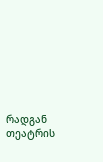რადგან თეატრის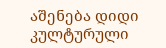აშენება დიდი კულტურული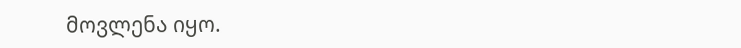მოვლენა იყო.